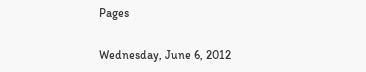Pages

Wednesday, June 6, 2012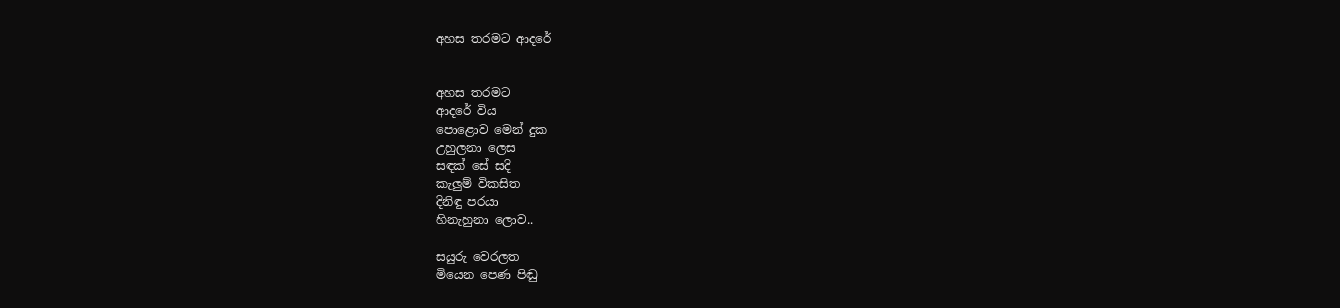අහස තරමට ආදරේ


අහස තරමට
ආදරේ විය
පොළොව මෙන් දුක
උහුලනා ලෙස
සඳක් සේ සදි
කැලුම් විකසිත
දිනිඳු පරයා
හිනැහුනා ලොව..

සයුරු වෙරලත
මියෙන පෙණ පිඬු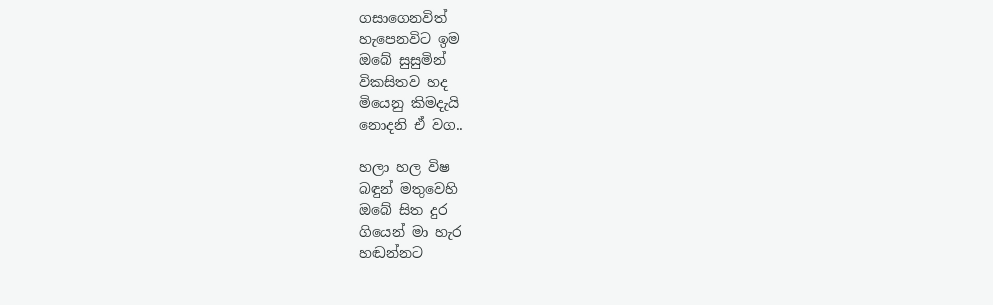ගසාගෙනවිත්
හැපෙනවිට ඉම
ඔබේ සුසුමින්
විකසිතව හද
මියෙනු කිමදැයි
නොදනි ඒ වග..

හලා හල විෂ
බඳුන් මතුවෙහි
ඔබේ සිත දුර
ගියෙන් මා හැර
හඬන්නට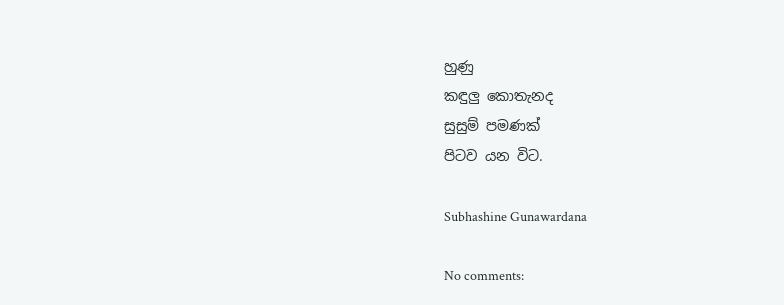හුණු
කඳුලු කොතැනද
සුසුම් පමණක්
පිටව යන විට.

Subhashine Gunawardana

No comments: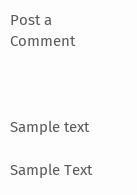Post a Comment



Sample text

Sample Text